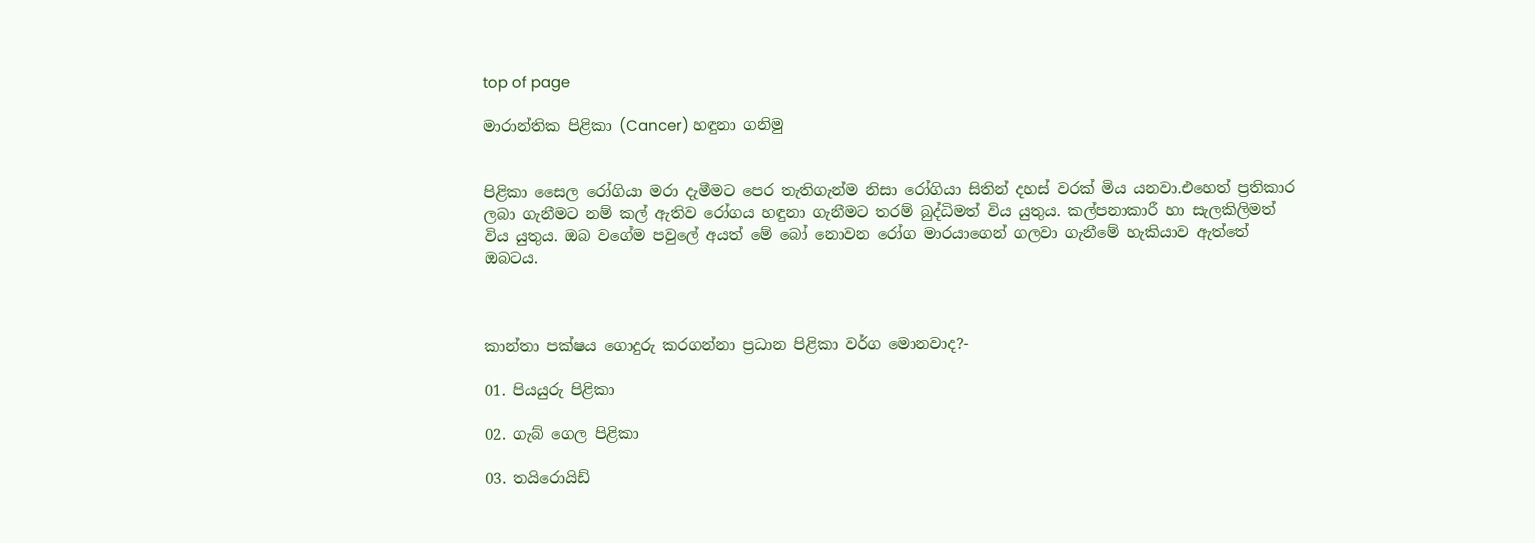top of page

මාරාන්තික පිළිකා (Cancer) හඳුනා ගනිමු


පිළිකා සෛල රෝගියා මරා දැමීමට පෙර තැතිගැන්ම නිසා රෝගියා සිතින් දහස් වරක් මිය යනවා.එහෙත් ප්‍රතිකාර ලබා ගැනීමට නම් කල් ඇතිව රෝගය හඳුනා ගැනීමට තරම් බුද්ධිමත් විය යුතුය. කල්පනාකාරී හා සැලකිලිමත් විය යුතුය. ඔබ වගේම පවුලේ අයත් මේ බෝ නොවන රෝග මාරයාගෙන් ගලවා ගැනීමේ හැකියාව ඇත්තේ ඔබටය.



කාන්තා පක්ෂය ගොදුරු කරගන්නා ප්‍රධාන පිළිකා වර්ග මොනවාද?-

01. පියයුරු පිළිකා

02. ගැබ් ගෙල පිළිකා

03. තයිරොයිඩ්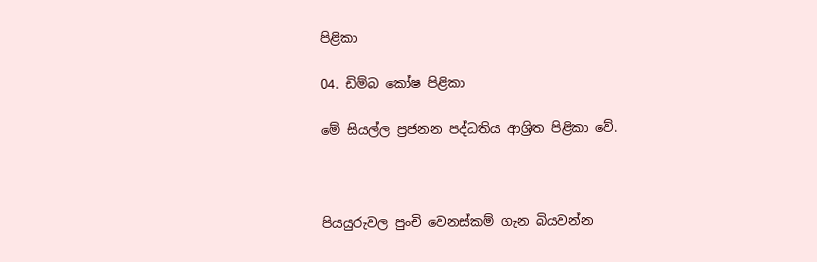පිළිකා

04. ඩිම්බ කෝෂ පිළිකා

මේ සියල්ල ප්‍රජනන පද්ධතිය ආශ්‍රිත පිළිකා වේ.



පියයුරුවල පුංචි වෙනස්කම් ගැන බියවන්න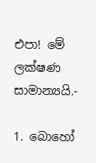එපා! මේ ලක්ෂණ සාමාන්‍යයි.-

1. බොහෝ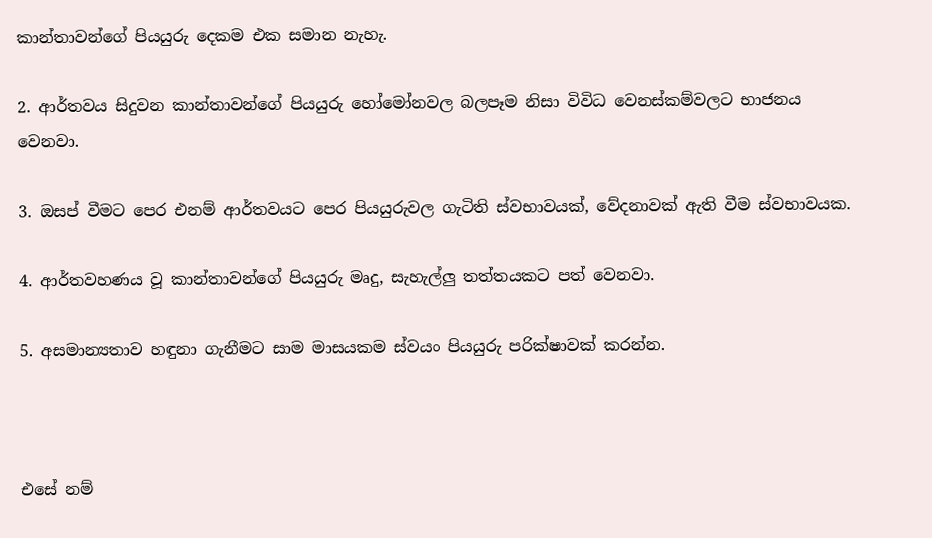කාන්තාවන්ගේ පියයුරු දෙකම එක සමාන නැහැ.

2. ආර්තවය සිදුවන කාන්තාවන්ගේ පියයුරු හෝමෝනවල බලපෑම නිසා විවිධ වෙනස්කම්වලට භාජනය වෙනවා.

3. ඔසප් වීමට පෙර එනම් ආර්තවයට පෙර පියයුරුවල ගැටිති ස්වභාවයක්, වේදනාවක් ඇති වීම ස්වභාවයක.

4. ආර්තවහණය වූ කාන්තාවන්ගේ පියයුරු මෘදු, සැහැල්ලු තත්තයකට පත් වෙනවා.

5. අසමාන්‍යතාව හඳුනා ගැනීමට සාම මාසයකම ස්වයං පියයුරු පරික්ෂාවක් කරන්න.



එසේ නම්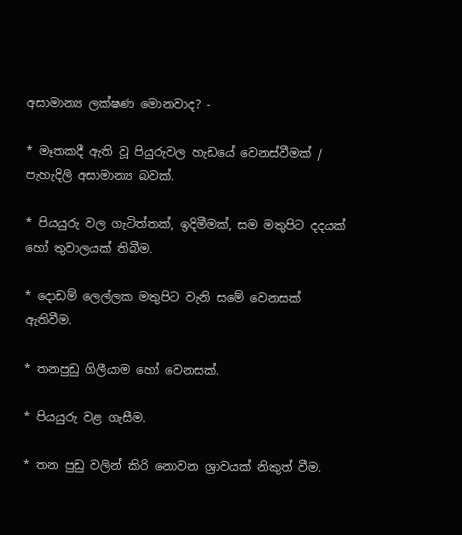අසාමාන්‍ය ලක්ෂණ මොනවාද? -

* මෑතකදී ඇති වූ පියුරුවල හැඩයේ වෙනස්වීමක් / පැහැදිලි අසාමාන්‍ය බවක්.

* පියයුරු වල ගැටිත්තක්, ඉදිමීමක්, සම මතුපිට දදයක් හෝ තුවාලයක් තිබීම.

* දොඩම් ලෙල්ලක මතුපිට වැනි සමේ වෙනසක් ඇතිවීම.

* තනපුඩු ගිලීයාම හෝ වෙනසක්.

* පියයුරු වළ ගැසීම.

* තන පුඩු වලින් කිරි නොවන ශ්‍රාවයක් නිකුත් වීම.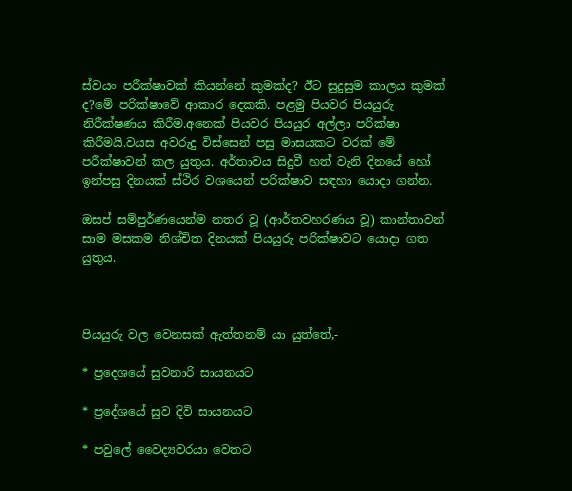ස්වයං පරීක්ෂාවක් කියන්නේ කුමක්ද? ඊට සුදුසුම කාලය කුමක් ද?මේ පරික්ෂාවේ ආකාර දෙකකි. පළමු පියවර පියයුරු නිරීක්ෂණය කිරීම.අනෙක් පියවර පියයුර අල්ලා පරික්ෂා කිරීමයි.වයස අවරුදු විස්සෙන් පසු මාසයකට වරක් මේ පරීක්ෂාවන් කල යුතුය. අර්තාවය සිදුවී හත් වැනි දිනයේ හෝ ඉන්පසු දිනයක් ස්ථිර වශයෙන් පරික්ෂාව සඳහා යොදා ගන්න.

ඔසප් සම්පුර්ණයෙන්ම නතර වූ (ආර්තවහරණය වූ) කාන්තාවන් සාම මසකම නිශ්චිත දිනයක් පියයුරු පරික්ෂාවට යොදා ගත යුතුය.



පියයුරු වල වෙනසක් ඇත්තනම් යා යුත්තේ,-

* ප්‍රදෙශයේ සුවනාරි සායනයට

* ප්‍රදේශයේ සුව දිවි සායනයට

* පවුලේ වෛද්‍යවරයා වෙතට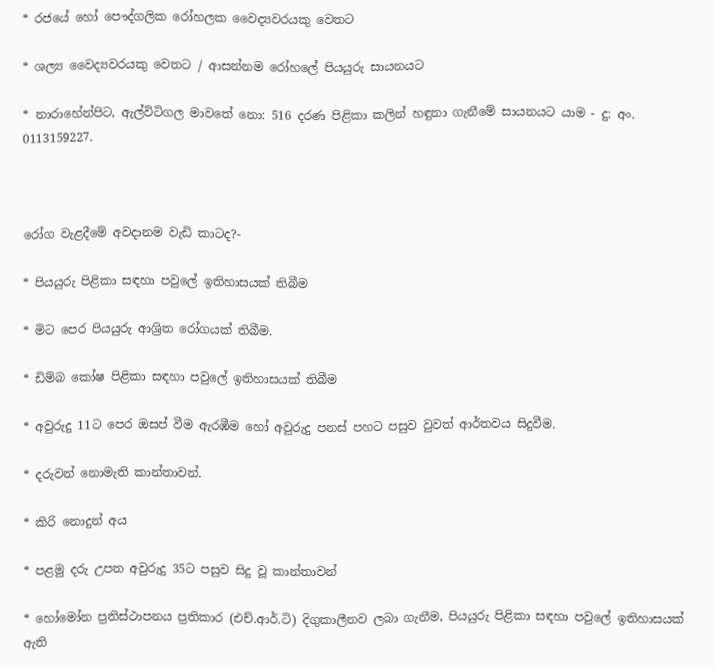* රජයේ හෝ පෞද්ගලික රෝහලක වෛද්‍යවරයකු වෙතට

* ශල්‍ය වෛද්‍යවරයකු වෙතට / ආසන්නම රෝහලේ පියයුරු සායනයට

* නාරාහේන්පිට, ඇල්විටිගල මාවතේ නො: 516 දරණ පිළිකා කලින් හඳුනා ගැනීමේ සායනයට යාම - දු: අං. 0113159227.



රෝග වැළදීමේ අවදානම වැඩි කාටද?-

* පියයුරු පිළිකා සඳහා පවුලේ ඉතිහාසයක් තිබීම

* මිට පෙර පියයුරු ආශ්‍රිත රෝගයක් තිබීම.

* ඩිම්බ කෝෂ පිළිකා සඳහා පවුලේ ඉතිහාසයක් තිබීම

* අවුරුදු 11ට පෙර ඔසප් වීම ඇරඹීම හෝ අවුරුදු පනස් පහට පසුව වුවත් ආර්තවය සිදුවීම.

* දරුවන් නොමැති කාන්තාවන්.

* කිරි නොදුන් අය

* පළමු දරු උපත අවුරුදු 35ට පසුව සිදු වූ කාන්තාවන්

* හෝමෝන ප්‍රතිස්ථාපනය ප්‍රතිකාර (එච්.ආර්.ටි) දිගුකාලීනව ලබා ගැනීම, පියයුරු පිළිකා සඳහා පවුලේ ඉතිහාසයක් ඇති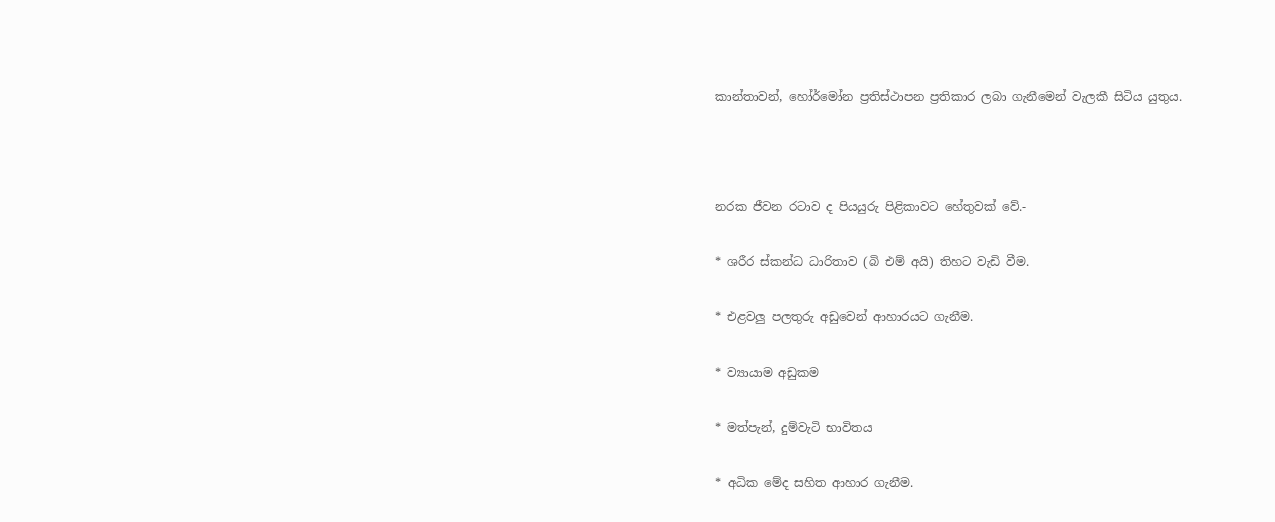කාන්තාවන්, හෝර්මෝන ප්‍රතිස්ථාපන ප්‍රතිකාර ලබා ගැනීමෙන් වැලකී සිටිය යුතුය.



නරක ජීවන රටාව ද පියයුරු පිළිකාවට හේතුවක් වේ.-

* ශරීර ස්කන්ධ ධාරිතාව (බි එම් අයි) තිහට වැඩි වීම.

* එළවලු පලතුරු අඩුවෙන් ආහාරයට ගැනීම.

* ව්‍යායාම අඩුකම

* මත්පැන්, දුම්වැටි භාවිතය

* අධික මේද සහිත ආහාර ගැනීම.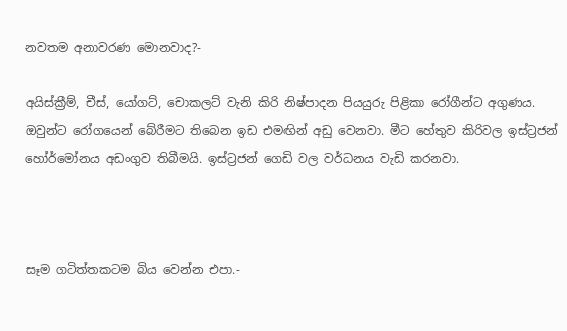නවතම අනාවරණ මොනවාද?-

අයිස්ක්‍රීම්, චීස්, යෝගට්, චොකලට් වැනි කිරි නිෂ්පාදන පියයුරු පිළිකා රෝගීන්ට අගුණය. ඔවුන්ට රෝගයෙන් බේරීමට තිබෙන ඉඩ එමඟින් අඩු වෙනවා. මීට හේතුව කිරිවල ඉස්ට්‍රජන් හෝර්මෝනය අඩංගුව තිබීමයි. ඉස්ට්‍රජන් ගෙඩි වල වර්ධනය වැඩි කරනවා.



සෑම ගටිත්තකටම බිය වෙන්න එපා.-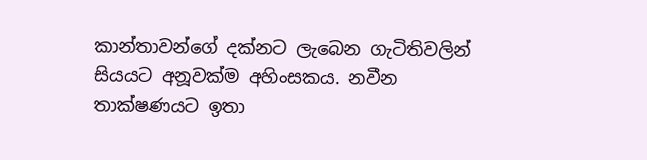කාන්තාවන්ගේ දක්නට ලැබෙන ගැටිතිවලින් සියයට අනූවක්ම අහිංසකය. නවීන තාක්ෂණයට ඉතා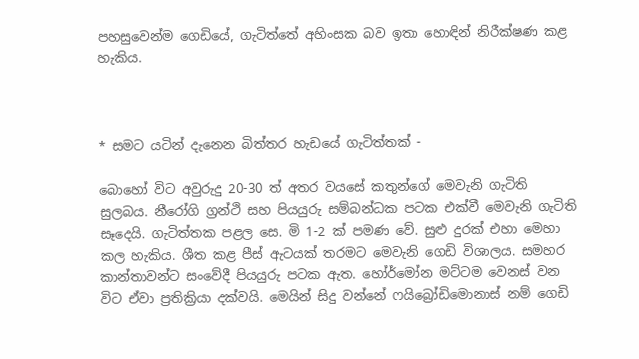පහසුවෙන්ම ගෙඩියේ, ගැටිත්තේ අහිංසක බව ඉතා හොඳින් නිරීක්ෂණ කළ හැකිය.



* සමට යටින් දැනෙන බිත්තර හැඩයේ ගැටිත්තක් -

බොහෝ විට අවුරුදු 20-30 ත් අතර වයසේ කතුන්ගේ මෙවැනි ගැටිති සුලබය. නීරෝගි ග්‍රන්ථි සහ පියයුරු සම්බන්ධක පටක එක්වී මෙවැනි ගැටිති සෑදෙයි. ගැටිත්තක පළල සෙ. මි 1-2 ක් පමණ වේ. සුළු දුරක් එහා මෙහා කල හැකිය. ශීත කළ පීස් ඇටයක් තරමට මෙවැනි ගෙඩි විශාලය. සමහර කාන්තාවන්ට සංවේදී පියයුරු පටක ඇත. හෝර්මෝන මට්ටම වෙනස් වන විට ඒවා ප්‍රතික්‍රියා දක්වයි. මෙයින් සිදු වන්නේ ෆයිබ්‍රෝඩිමොනාස් නම් ගෙඩි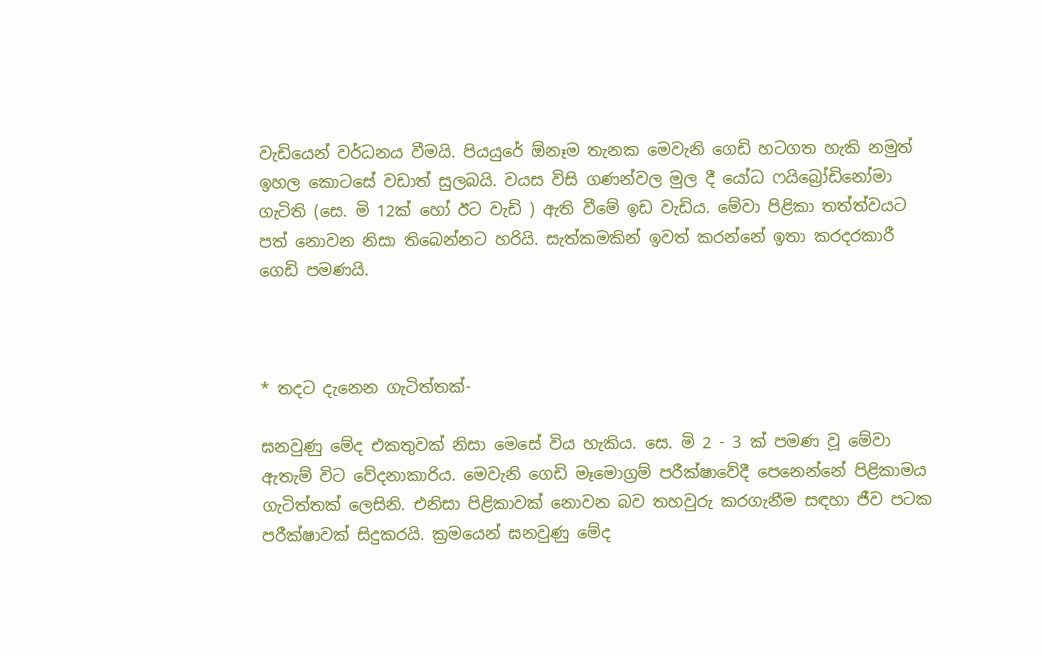වැඩියෙන් වර්ධනය වීමයි. පියයුරේ ඕනෑම තැනක මෙවැනි ගෙඩි හටගත හැකි නමුත් ඉහල කොටසේ වඩාත් සුලබයි. වයස විසි ගණන්වල මුල දී යෝධ ෆයිබ්‍රෝඩිනෝමා ගැටිති (සෙ. මි 12ක් හෝ ඊට වැඩි ) ඇති වීමේ ඉඩ වැඩිය. මේවා පිළිකා තත්ත්වයට පත් නොවන නිසා තිබෙන්නට හරියි. සැත්කමකින් ඉවත් කරන්නේ ඉතා කරදරකාරී ගෙඩි පමණයි.



* තදට දැනෙන ගැටිත්තක්-

ඝනවුණු මේද එකතුවක් නිසා මෙසේ විය හැකිය. සෙ. මි 2 - 3 ක් පමණ වූ මේවා ඇතැම් විට වේදනාකාරිය. මෙවැනි ගෙඩි මෑමොග්‍රම් පරීක්ෂාවේදී පෙනෙන්නේ පිළිකාමය ගැටිත්තක් ලෙසිනි. එනිසා පිළිකාවක් නොවන බව තහවුරු කරගැනීම සඳහා ජීව පටක පරීක්ෂාවක් සිදුකරයි. ක්‍රමයෙන් ඝනවුණු මේද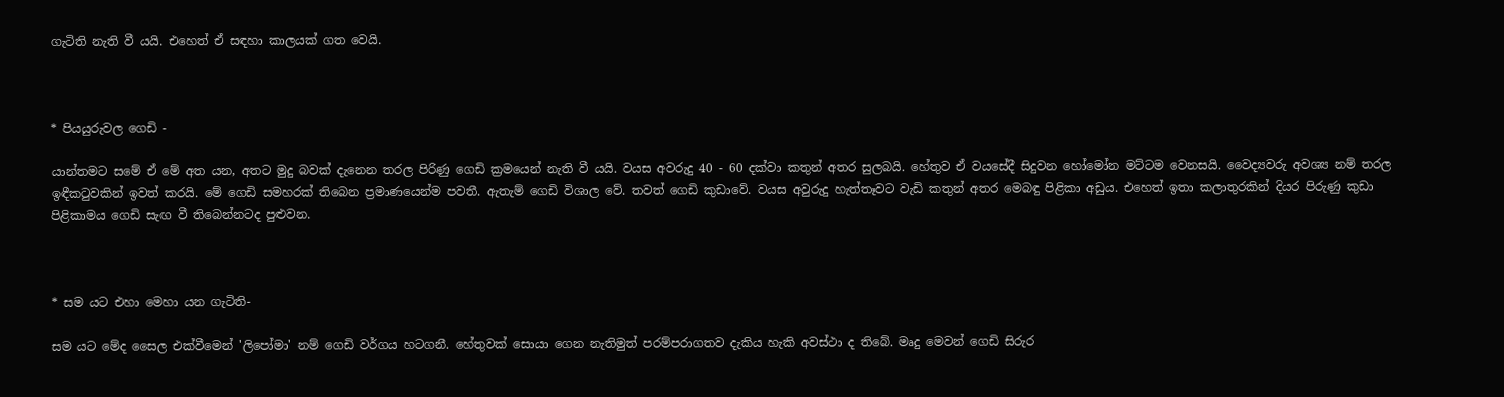ගැටිති නැති වී යයි. එහෙත් ඒ සඳහා කාලයක් ගත වෙයි.



* පියයුරුවල ගෙඩි -

යාන්තමට සමේ ඒ මේ අත යන, අතට මුදු බවක් දැනෙන තරල පිරිණු ගෙඩි ක්‍රමයෙන් නැති වී යයි. වයස අවරුදු 40 - 60 දක්වා කතුන් අතර සුලබයි. හේතුව ඒ වයසේදී සිදුවන හෝමෝන මට්ටම වෙනසයි. වෛද්‍යවරු අවශ්‍ය නම් තරල ඉඳීකටුවකින් ඉවත් කරයි. මේ ගෙඩි සමහරක් තිබෙන ප්‍රමාණයෙන්ම පවතී. ඇතැම් ගෙඩි විශාල වේ. තවත් ගෙඩි කුඩාවේ. වයස අවුරුදු හැත්තෑවට වැඩි කතුන් අතර මෙබඳු පිළිකා අඩුය. එහෙත් ඉතා කලාතුරකින් දියර පිරුණු කුඩා පිළිකාමය ගෙඩි සැඟ වී තිබෙන්නටද පුළුවන.



* සම යට එහා මෙහා යන ගැටිති-

සම යට මේද සෛල එක්වීමෙන් 'ලිපෝමා' නම් ගෙඩි වර්ගය හටගනී. හේතුවක් සොයා ගෙන නැතිමුත් පරම්පරාගතව දැකිය හැකි අවස්ථා ද තිබේ. මෘදු මෙවන් ගෙඩි සිරුර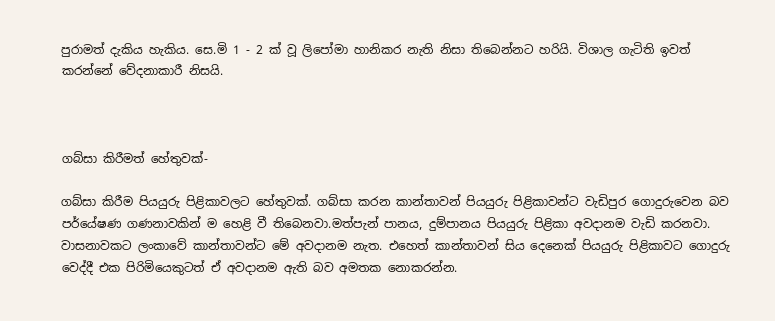පුරාමත් දැකිය හැකිය. සෙ.මි 1 - 2 ක් වූ ලිපෝමා හානිකර නැති නිසා තිබෙන්නට හරියි. විශාල ගැටිති ඉවත් කරන්නේ වේදනාකාරී නිසයි.



ගබ්සා කිරීමත් හේතුවක්-

ගබ්සා කිරීම පියයුරු පිළිකාවලට හේතුවක්. ගබ්සා කරන කාන්තාවන් පියයුරු පිළිකාවන්ට වැඩිපුර ගොදුරුවෙන බව පර්යේෂණ ගණනාවකින් ම හෙළි වී තිබෙනවා.මත්පැන් පානය, දුම්පානය පියයුරු පිළිකා අවදානම වැඩි කරනවා. වාසනාවකට ලංකාවේ කාන්තාවන්ට මේ අවදානම නැත. එහෙත් කාන්තාවන් සිය දෙනෙක් පියයුරු පිළිකාවට ගොදුරු වෙද්දී එක පිරිමියෙකුටත් ඒ අවදානම ඇති බව අමතක නොකරන්න.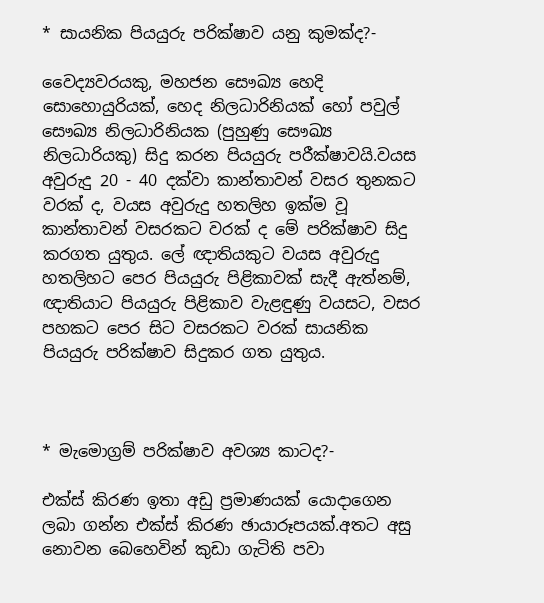* සායනික පියයුරු පරික්ෂාව යනු කුමක්ද?-

වෛද්‍යවරයකු, මහජන සෞඛ්‍ය හෙදි සොහොයුරියක්, හෙද නිලධාරිනියක් හෝ පවුල් සෞඛ්‍ය නිලධාරිනියක (පුහුණු සෞඛ්‍ය නිලධාරියකු) සිදු කරන පියයුරු පරීක්ෂාවයි.වයස අවුරුදු 20 - 40 දක්වා කාන්තාවන් වසර තුනකට වරක් ද, වයස අවුරුදු හතලිහ ඉක්ම වූ කාන්තාවන් වසරකට වරක් ද මේ පරික්ෂාව සිදු කරගත යුතුය. ලේ ඥාතියකුට වයස අවුරුදු හතලිහට පෙර පියයුරු පිළිකාවක් සැදී ඇත්නම්, ඥාතියාට පියයුරු පිළිකාව වැළඳුණු වයසට, වසර පහකට පෙර සිට වසරකට වරක් සායනික පියයුරු පරික්ෂාව සිදුකර ගත යුතුය.



* මැමොග්‍රම් පරික්ෂාව අවශ්‍ය කාටද?-

එක්ස් කිරණ ඉතා අඩු ප්‍රමාණයක් යොදාගෙන ලබා ගන්න එක්ස් කිරණ ඡායාරූපයක්.අතට අසු නොවන බෙහෙවින් කුඩා ගැටිති පවා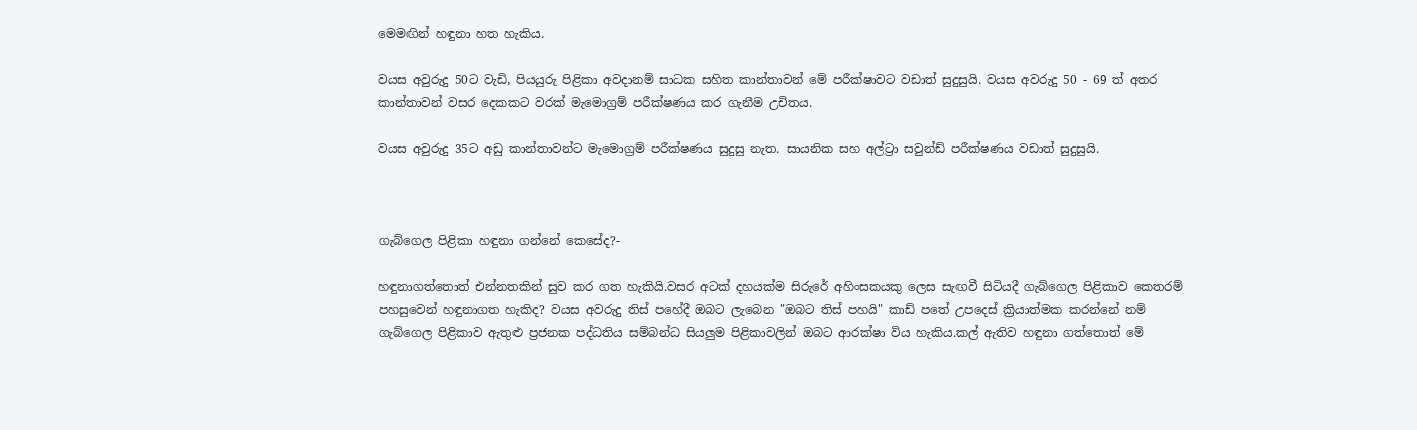මෙමඟින් හඳුනා හත හැකිය.

වයස අවුරුදු 50ට වැඩි, පියයුරු පිළිකා අවදානම් සාධක සහිත කාන්තාවන් මේ පරීක්ෂාවට වඩාත් සුදුසුයි. වයස අවරුදු 50 - 69 ත් අතර කාන්තාවන් වසර දෙකකට වරක් මැමොග්‍රම් පරීක්ෂණය කර ගැනීම උචිතය.

වයස අවුරුදු 35ට අඩු කාන්තාවන්ට මැමොග්‍රම් පරීක්ෂණය සුදුසු නැත. සායනික සහ අල්ට්‍රා සවුන්ඩ් පරීක්ෂණය වඩාත් සුදුසුයි.



ගැබ්ගෙල පිළිකා හඳුනා ගන්නේ කෙසේද?-

හඳුනාගත්තොත් එන්නතකින් සුව කර ගත හැකියි.වසර අටක් දහයක්ම සිරුරේ අහිංසකයකු ලෙස සැඟවී සිටියදී ගැබ්ගෙල පිළිකාව කෙතරම් පහසුවෙන් හඳුනාගත හැකිද? වයස අවරුදු තිස් පහේදී ඔබට ලැබෙන "ඔබට තිස් පහයි" කාඩ් පතේ උපදෙස් ක්‍රියාත්මක කරන්නේ නම් ගැබ්ගෙල පිළිකාව ඇතුළු ප්‍රජනක පද්ධතිය සම්බන්ධ සියලුම පිළිකාවලින් ඔබට ආරක්ෂා විය හැකිය.කල් ඇතිව හඳුනා ගත්තොත් මේ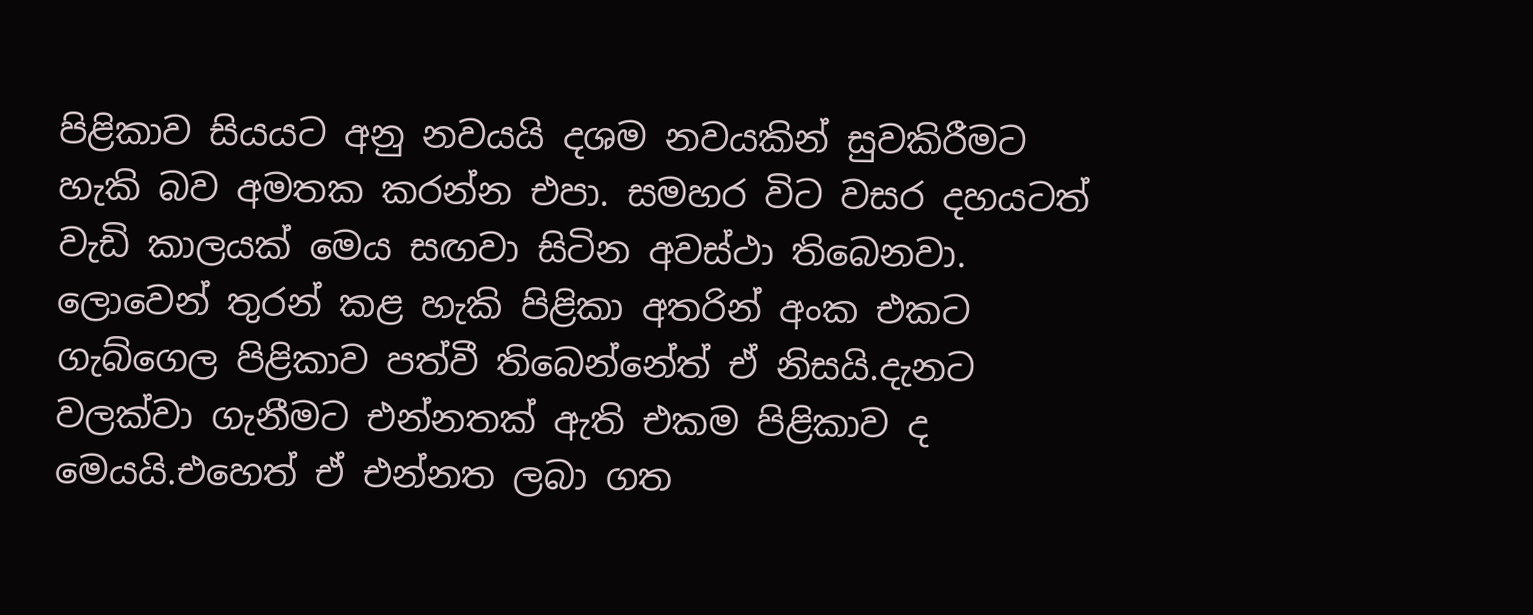පිළිකාව සියයට අනු නවයයි දශම නවයකින් සුවකිරීමට හැකි බව අමතක කරන්න එපා. සමහර විට වසර දහයටත් වැඩි කාලයක් මෙය සඟවා සිටින අවස්ථා තිබෙනවා. ලොවෙන් තුරන් කළ හැකි පිළිකා අතරින් අංක එකට ගැබ්ගෙල පිළිකාව පත්වී තිබෙන්නේත් ඒ නිසයි.දැනට වලක්වා ගැනීමට එන්නතක් ඇති එකම පිළිකාව ද මෙයයි.එහෙත් ඒ එන්නත ලබා ගත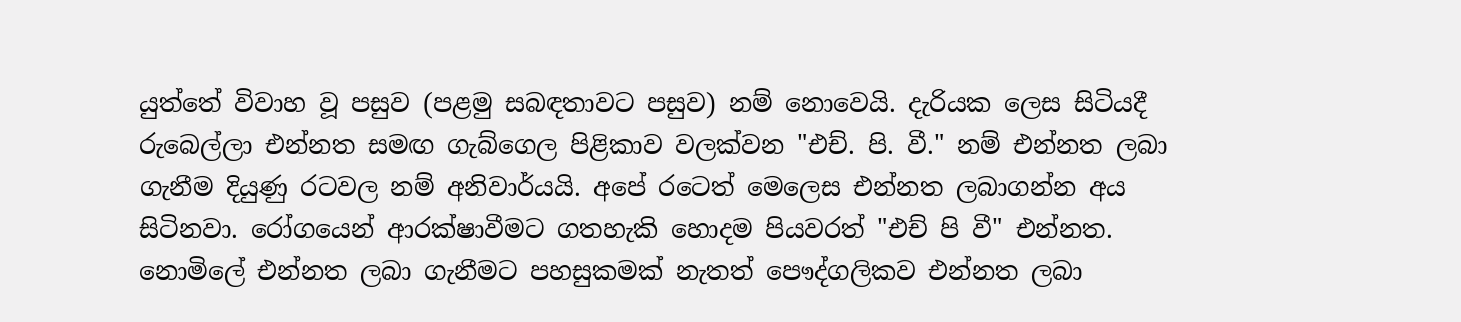යුත්තේ විවාහ වූ පසුව (පළමු සබඳතාවට පසුව) නම් නොවෙයි. දැරියක ලෙස සිටියදී රුබෙල්ලා එන්නත සමඟ ගැබ්ගෙල පිළිකාව වලක්වන "එච්. පි. වී." නම් එන්නත ලබා ගැනීම දියුණු රටවල නම් අනිවාර්යයි. අපේ රටෙත් මෙලෙස එන්නත ලබාගන්න අය සිටිනවා. රෝගයෙන් ආරක්ෂාවීමට ගතහැකි හොදම පියවරත් "එච් පි වී" එන්නත. නොමිලේ එන්නත ලබා ගැනීමට පහසුකමක් නැතත් පෞද්ගලිකව එන්නත ලබා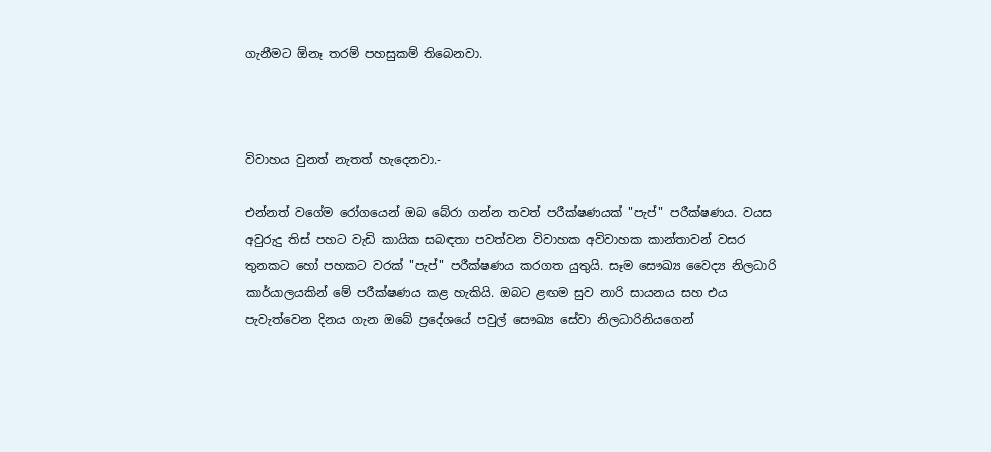ගැනීමට ඕනෑ තරම් පහසුකම් තිබෙනවා.



විවාහය වුනත් නැතත් හැදෙනවා.-

එන්නත් වගේම රෝගයෙන් ඔබ බේරා ගන්න තවත් පරීක්ෂණයක් "පැප්" පරීක්ෂණය. වයස අවුරුදු තිස් පහට වැඩි කායික සබඳතා පවත්වන විවාහක අවිවාහක කාන්තාවන් වසර තුනකට හෝ පහකට වරක් "පැප්" පරීක්ෂණය කරගත යුතුයි. සෑම සෞඛ්‍ය වෛද්‍ය නිලධාරි කාර්යාලයකින් මේ පරීක්ෂණය කළ හැකියි. ඔබට ළඟම සුව නාරි සායනය සහ එය පැවැත්වෙන දිනය ගැන ඔබේ ප්‍රදේශයේ පවුල් සෞඛ්‍ය සේවා නිලධාරිනියගෙන්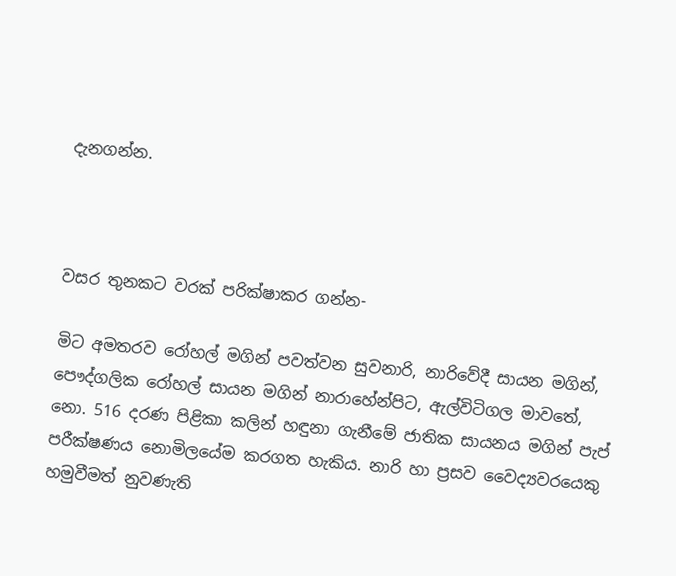දැනගන්න.



වසර තුනකට වරක් පරික්ෂාකර ගන්න-

මිට අමතරව රෝහල් මගින් පවත්වන සුවනාරි, නාරිවේදී සායන මගින්, පෞද්ගලික රෝහල් සායන මගින් නාරාහේන්පිට, ඇල්විටිගල මාවතේ, නො. 516 දරණ පිළිකා කලින් හඳුනා ගැනීමේ ජාතික සායනය මගින් පැප් පරීක්ෂණය නොමිලයේම කරගත හැකිය. නාරි හා ප්‍රසව වෛද්‍යවරයෙකු හමුවීමත් නුවණැති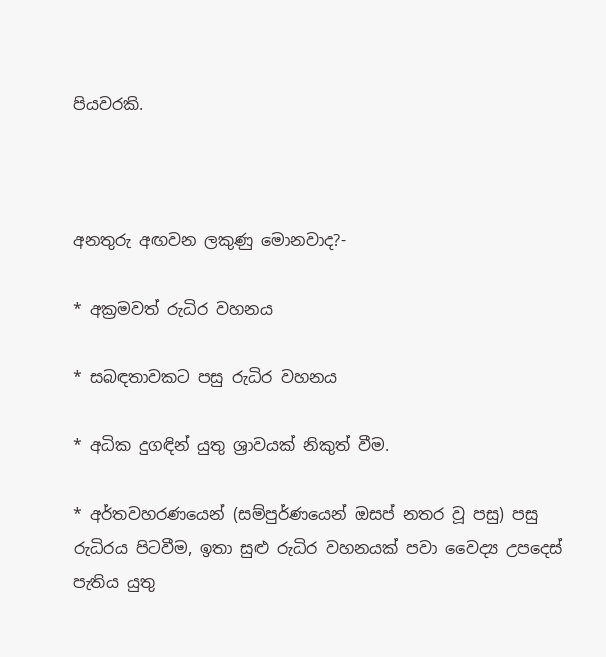පියවරකි.



අනතුරු අඟවන ලකුණු මොනවාද?-

* අක්‍රමවත් රුධිර වහනය

* සබඳතාවකට පසු රුධිර වහනය

* අධික දුගඳින් යුතු ශ්‍රාවයක් නිකුත් වීම.

* අර්තවහරණයෙන් (සම්පුර්ණයෙන් ඔසප් නතර වූ පසු) පසු රුධිරය පිටවීම, ඉතා සුළු රුධිර වහනයක් පවා වෛද්‍ය උපදෙස් පැතිය යුතු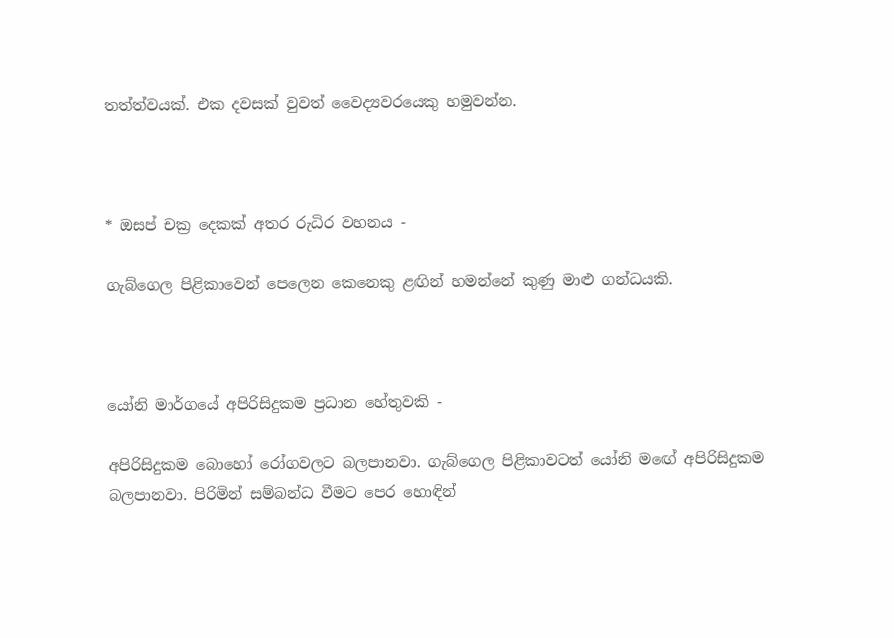තත්ත්වයක්. එක දවසක් වුවත් වෛද්‍යවරයෙකු හමුවන්න.



* ඔසප් චක්‍ර දෙකක් අතර රුධිර වහනය -

ගැබ්ගෙල පිළිකාවෙන් පෙලෙන කෙනෙකු ළඟින් හමන්නේ කුණු මාළු ගන්ධයකි.



යෝනි මාර්ගයේ අපිරිසිදුකම ප්‍රධාන හේතුවකි -

අපිරිසිදුකම බොහෝ රෝගවලට බලපානවා. ගැබ්ගෙල පිළිකාවටත් යෝනි මඟේ අපිරිසිදුකම බලපානවා. පිරිමින් සම්බන්ධ වීමට පෙර හොඳින්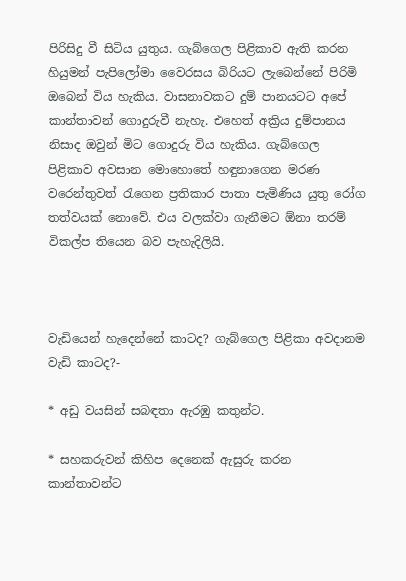පිරිසිදු වී සිටිය යුතුය. ගැබ්ගෙල පිළිකාව ඇති කරන හියුමන් පැපිලෝමා වෛරසය බිරියට ලැබෙන්නේ පිරිමි ඔබෙන් විය හැකිය. වාසනාවකට දුම් පානයටට අපේ කාන්තාවන් ගොදුරුවී නැහැ. එහෙත් අක්‍රිය දුම්පානය නිසාද ඔවුන් මිට ගොදුරු විය හැකිය. ගැබ්ගෙල පිළිකාව අවසාන මොහොතේ හඳුනාගෙන මරණ වරෙන්තුවත් රැගෙන ප්‍රතිකාර පාතා පැමිණිය යුතු රෝග තත්වයක් නොවේ. එය වලක්වා ගැනීමට ඕනා තරම් විකල්ප තියෙන බව පැහැදිලියි.



වැඩියෙන් හැදෙන්නේ කාටද? ගැබ්ගෙල පිළිකා අවදානම වැඩි කාටද?-

* අඩු වයසින් සබඳතා ඇරඹු කතුන්ට.

* සහකරුවන් කිහිප දෙනෙක් ඇසුරු කරන කාන්තාවන්ට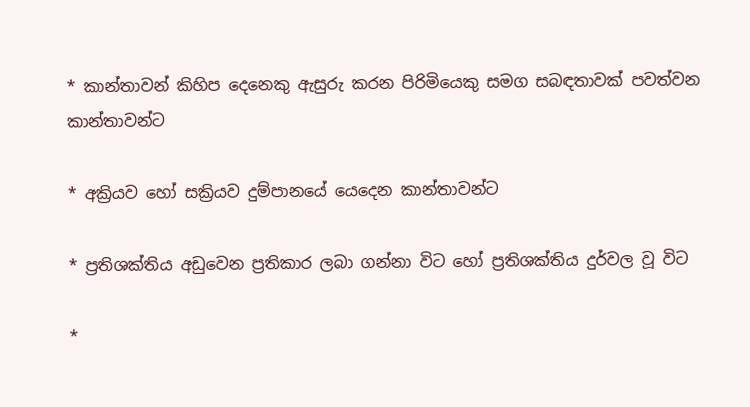* කාන්තාවන් කිහිප දෙනෙකු ඇසුරු කරන පිරිමියෙකු සමග සබඳතාවක් පවත්වන කාන්තාවන්ට

* අක්‍රියව හෝ සක්‍රියව දුම්පානයේ යෙදෙන කාන්තාවන්ට

* ප්‍රතිශක්තිය අඩුවෙන ප්‍රතිකාර ලබා ගන්නා විට හෝ ප්‍රතිශක්තිය දුර්වල වූ විට

*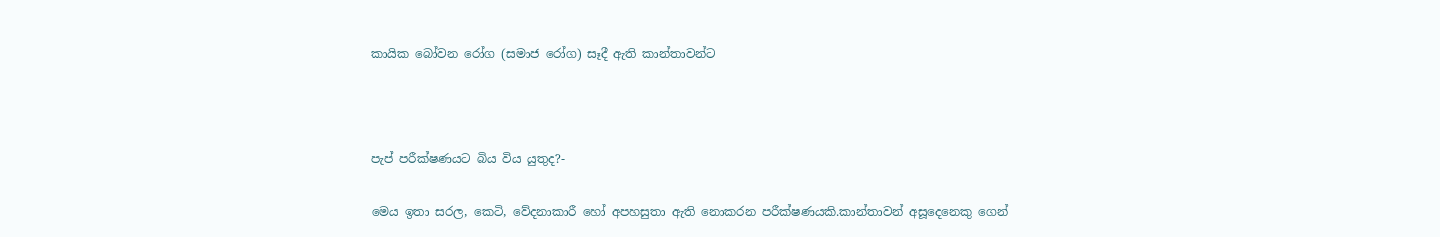කායික බෝවන රෝග (සමාජ රෝග) සෑදී ඇති කාන්තාවන්ට



පැප් පරීක්ෂණයට බිය විය යුතුද?-

මෙය ඉතා සරල, කෙටි, වේදනාකාරී හෝ අපහසුතා ඇති නොකරන පරීක්ෂණයකි.කාන්තාවන් අසූදෙනෙකු ගෙන්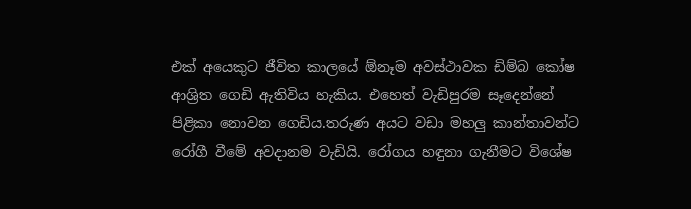එක් අයෙකුට ජීවිත කාලයේ ඕනෑම අවස්ථාවක ඩිම්බ කෝෂ ආශ්‍රිත ගෙඩි ඇතිවිය හැකිය. එහෙත් වැඩිපුරම සෑදෙන්නේ පිළිකා නොවන ගෙඩිය.තරුණ අයට වඩා මහලු කාන්තාවන්ට රෝගී වීමේ අවදානම වැඩියි. රෝගය හඳුනා ගැනීමට විශේෂ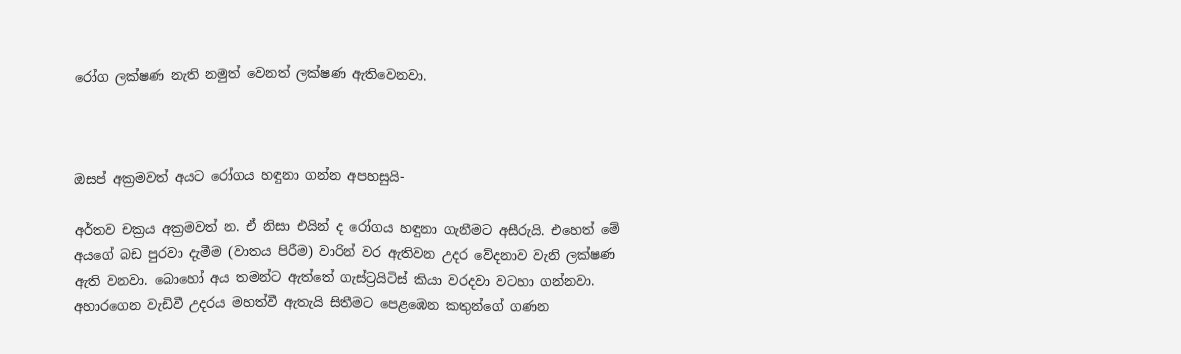රෝග ලක්ෂණ නැති නමුත් වෙනත් ලක්ෂණ ඇතිවෙනවා.



ඔසප් අක්‍රමවත් අයට රෝගය හඳුනා ගන්න අපහසුයි-

අර්තව චක්‍රය අක්‍රමවත් න. ඒ නිසා එයින් ද රෝගය හඳුනා ගැනීමට අසීරුයි. එහෙත් මේ අයගේ බඩ පුරවා දැමීම (වාතය පිරීම) වාරින් වර ඇතිවන උදර වේදනාව වැනි ලක්ෂණ ඇති වනවා. බොහෝ අය තමන්ට ඇත්තේ ගැස්ට්‍රයිටිස් කියා වරදවා වටහා ගන්නවා. අහාරගෙන වැඩිවී උදරය මහත්වී ඇතැයි සිතීමට පෙළඹෙන කතුන්ගේ ගණන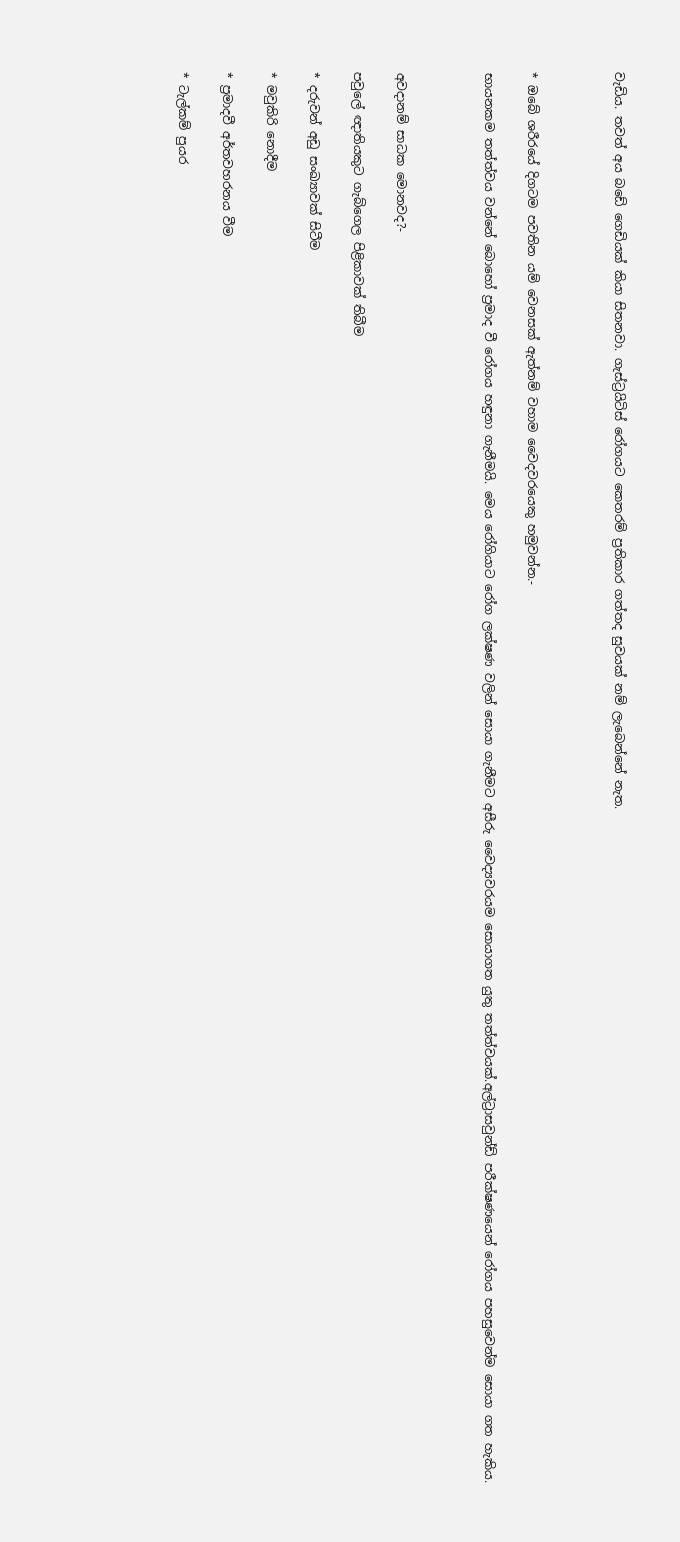වැඩිය. තවත් අය බඩේ ගෙඩියක් කියා සිතනවා. ගැස්ට්‍රයිටිස් රෝගයට කෙතරම් ප්‍රතිකාර ගත්තද සුවයක් නම් ලැබෙන්නේ නැත.



* ඔබේ ශරීරයේ දිගටම පවතින යම් වෙනසක් ඇත්නම් වහාම වෛදවරයෙකු හමුවන්න.-

භායනකම තත්ත්වය වන්නේ බොහෝ ප්‍රමාද වී රෝගය හඳුනා ගැනීමයි. මෙය රෝගියාට රෝග ලක්ෂණ වලින් සොයා ගැනීමට අසීරු වෛද්‍යවරයම සොයාගත යුතු තත්ත්වයක්.අල්ට්‍රාසවුන්ඩ් පරීක්ෂණයෙන් රෝගය පහසුවෙන්ම සොයා ගත හැකිය.



අවදානම් සාධක මොනවද?-

පවුලේ ඥාතියකුට ගැබ්ගෙල පිළිකාවක් තිබීම

* දරුවන් අඩු සංඛ්‍යාවක් සිටීම

* මවුකිරි නොදීම

* ප්‍රමාදවී අර්තවහරනය වීම

* ටැල්කම් පුයර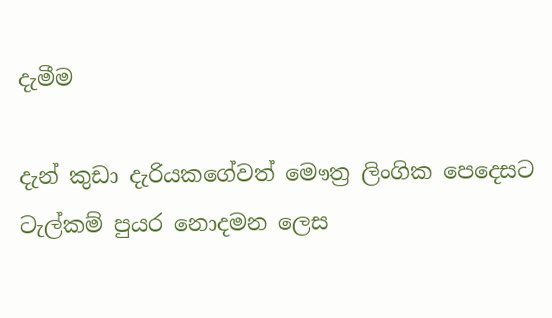දැමීම

දැන් කුඩා දැරියකගේවත් මෞත්‍ර ලිංගික පෙදෙසට ටැල්කම් පුයර නොදමන ලෙස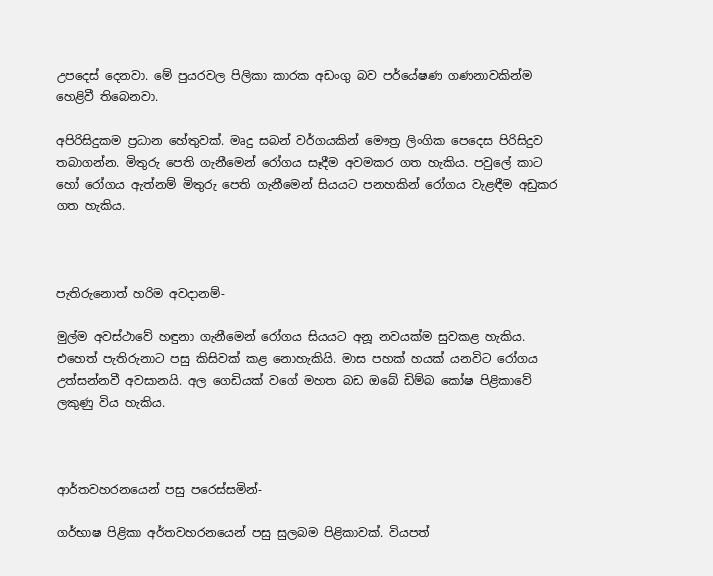උපදෙස් දෙනවා. මේ පුයරවල පිලිකා කාරක අඩංගු බව පර්යේෂණ ගණනාවකින්ම හෙළිවී තිබෙනවා.

අපිරිසිදුකම ප්‍රධාන හේතුවක්. මෘදු සබන් වර්ගයකින් මෞත්‍ර ලිංගික පෙදෙස පිරිසිදුව තබාගන්න. මිතුරු පෙති ගැනීමෙන් රෝගය සෑදීම අවමකර ගත හැකිය. පවුලේ කාට හෝ රෝගය ඇත්නම් මිතුරු පෙති ගැනීමෙන් සියයට පනහකින් රෝගය වැළඳීම අඩුකර ගත හැකිය.



පැතිරුනොත් හරිම අවදානම්-

මුල්ම අවස්ථාවේ හඳුනා ගැනීමෙන් රෝගය සියයට අනූ නවයක්ම සුවකළ හැකිය. එහෙත් පැතිරුනාට පසු කිසිවක් කළ නොහැකියි. මාස පහක් හයක් යනවිට රෝගය උත්සන්නවී අවසානයි. අල ගෙඩියක් වගේ මහත බඩ ඔබේ ඩිම්බ කෝෂ පිළිකාවේ ලකුණු විය හැකිය.



ආර්තවහරනයෙන් පසු පරෙස්සමින්-

ගර්භාෂ පිළිකා අර්තවහරනයෙන් පසු සුලබම පිළිකාවක්. වියපත්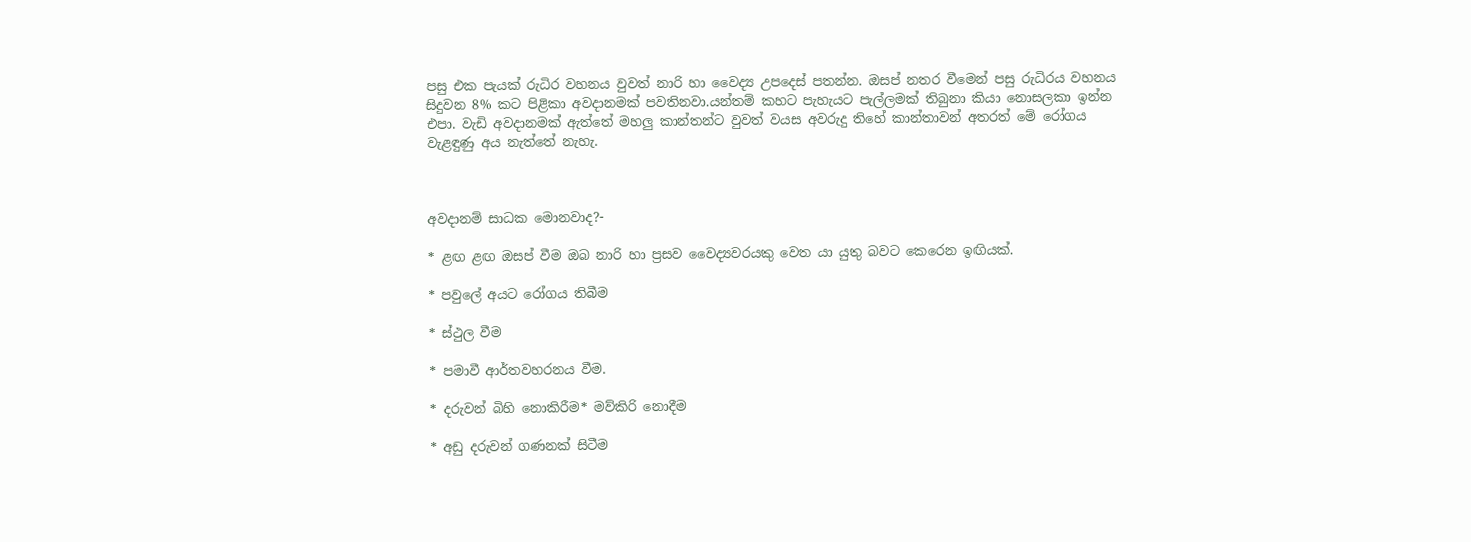පසු එක පැයක් රුධිර වහනය වුවත් නාරි හා වෛද්‍ය උපදෙස් පතන්න. ඔසප් නතර වීමෙන් පසු රුධිරය වහනය සිදුවන 8% කට පිළිකා අවදානමක් පවතිනවා.යන්තම් කහට පැහැයට පැල්ලමක් තිබුනා කියා නොසලකා ඉන්න එපා. වැඩි අවදානමක් ඇත්තේ මහලු කාන්තන්ට වුවත් වයස අවරුදු තිහේ කාන්තාවන් අතරත් මේ රෝගය වැළඳුණු අය නැත්තේ නැහැ.



අවදානම් සාධක මොනවාද?-

* ළඟ ළඟ ඔසප් වීම ඔබ නාරි හා ප්‍රසව වෛද්‍යවරයකු වෙත යා යුතු බවට කෙරෙන ඉඟියක්.

* පවුලේ අයට රෝගය තිබීම

* ස්ථුල වීම

* පමාවී ආර්තවහරනය වීම.

* දරුවන් බිහි නොකිරීම* මව්කිරි නොදීම

* අඩු දරුවන් ගණනක් සිටීම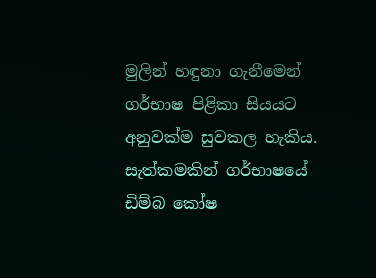මුලින් හඳුනා ගැනීමෙන් ගර්භාෂ පිළිකා සියයට අනුවක්ම සුවකල හැකිය. සැත්කමකින් ගර්භාෂයේ ඩිම්බ කෝෂ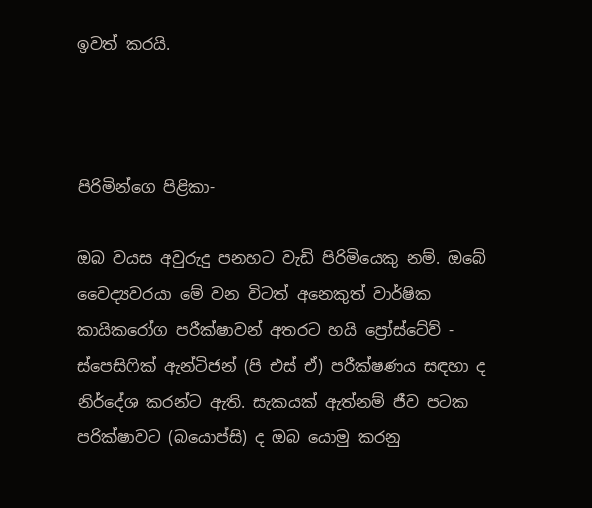ඉවත් කරයි.



පිරිමින්ගෙ පිළිකා-

ඔබ වයස අවුරුදු පනහට වැඩි පිරිමියෙකු නම්. ඔබේ වෛද්‍යවරයා මේ වන විටත් අනෙකුත් වාර්ෂික කායිකරෝග පරීක්ෂාවන් අතරට හයි ප්‍රෝස්ටේව් - ස්පෙසිෆික් ඇන්ටිජන් (පි එස් ඒ) පරීක්ෂණය සඳහා ද නිර්දේශ කරන්ට ඇති. සැකයක් ඇත්නම් ජීව පටක පරික්ෂාවට (බයොප්සි) ද ඔබ යොමු කරනු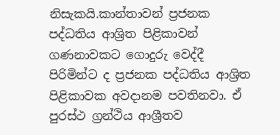නිසැකයි.කාන්තාවන් ප්‍රජනක පද්ධතිය ආශ්‍රිත පිළිකාවන් ගණනාවකට ගොදුරු වෙද්දී පිරිමින්ට ද ප්‍රජනක පද්ධතිය ආශ්‍රිත පිළිකාවක අවදානම පවතිනවා. ඒ පුරස්ථ ග්‍රන්ථිය ආශ්‍රීතව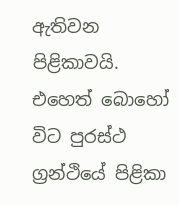ඇතිවන පිළිකාවයි. එහෙත් බොහෝ විට පුරස්ථ ග්‍රන්ථියේ පිළිකා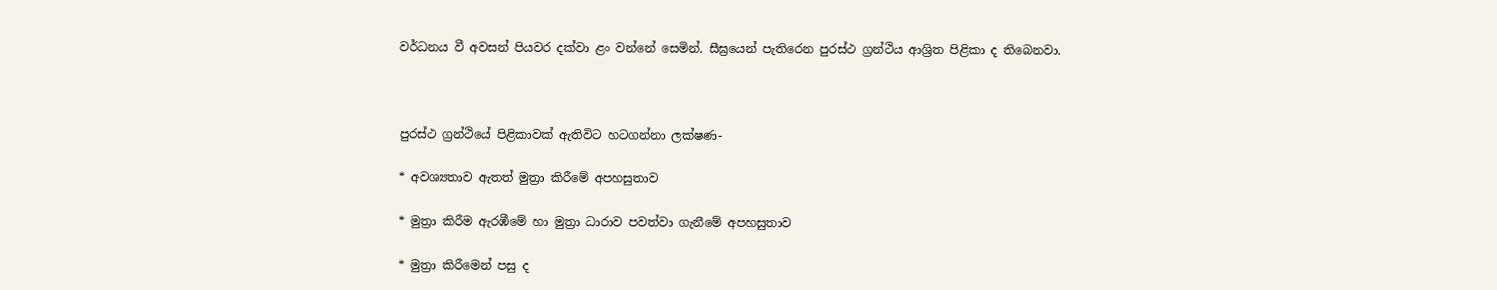වර්ධනය වී අවසන් පියවර දක්වා ළං වන්නේ සෙමින්. සීඝ්‍රයෙන් පැතිරෙන පුරස්ථ ග්‍රන්ථිය ආශ්‍රිත පිළිකා ද තිබෙනවා.



පුරස්ථ ග්‍රන්ථියේ පිළිකාවක් ඇතිවිට හටගන්නා ලක්ෂණ-

* අවශ්‍යතාව ඇතත් මුත්‍රා කිරීමේ අපහසුතාව

* මුත්‍රා කිරීම ඇරඹීමේ හා මුත්‍රා ධාරාව පවත්වා ගැනීමේ අපහසුතාව

* මුත්‍රා කිරීමෙන් පසු ද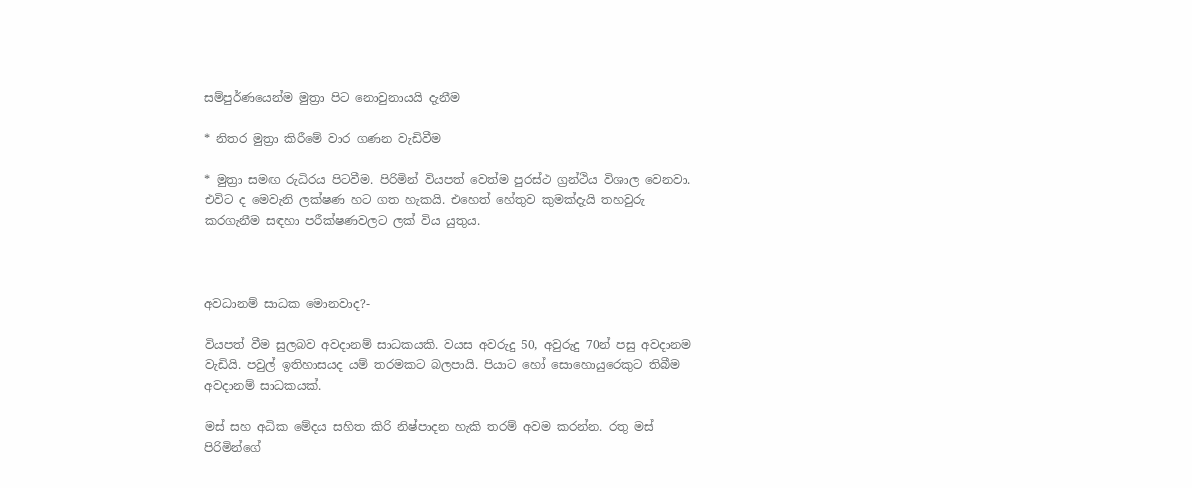සම්පුර්ණයෙන්ම මුත්‍රා පිට නොවුනායයි දැනීම

* නිතර මුත්‍රා කිරීමේ වාර ගණන වැඩිවීම

* මුත්‍රා සමඟ රුධිරය පිටවීම. පිරිමින් වියපත් වෙත්ම පුරස්ථ ග්‍රන්ථිය විශාල වෙනවා. එවිට ද මෙවැනි ලක්ෂණ හට ගත හැකයි. එහෙත් හේතුව කුමක්දැයි තහවුරු කරගැනීම සඳහා පරීක්ෂණවලට ලක් විය යුතුය.



අවධානම් සාධක මොනවාද?-

වියපත් වීම සුලබව අවදානම් සාධකයකි. වයස අවරුදු 50, අවුරුදු 70න් පසු අවදානම වැඩියි. පවුල් ඉතිහාසයද යම් තරමකට බලපායි. පියාට හෝ සොහොයුරෙකුට තිබීම අවදානම් සාධකයක්.

මස් සහ අධික මේදය සහිත කිරි නිෂ්පාදන හැකි තරම් අවම කරන්න. රතු මස් පිරිමින්ගේ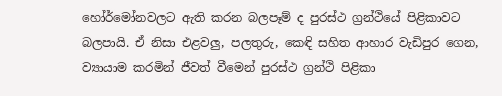හෝර්මෝනවලට ඇති කරන බලපෑම් ද පුරස්ථ ග්‍රන්ථියේ පිළිකාවට බලපායි. ඒ නිසා එළවලු, පලතුරු, කෙඳි සහිත ආහාර වැඩිපුර ගෙන, ව්‍යායාම කරමින් ජීවත් වීමෙන් පුරස්ථ ග්‍රන්ථි පිළිකා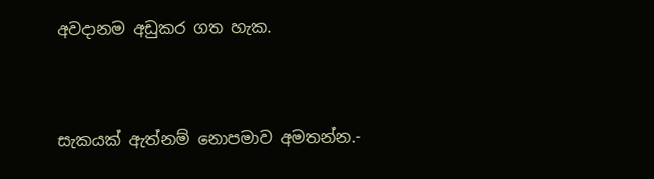අවදානම අඩුකර ගත හැක.



සැකයක් ඇත්නම් නොපමාව අමතන්න.-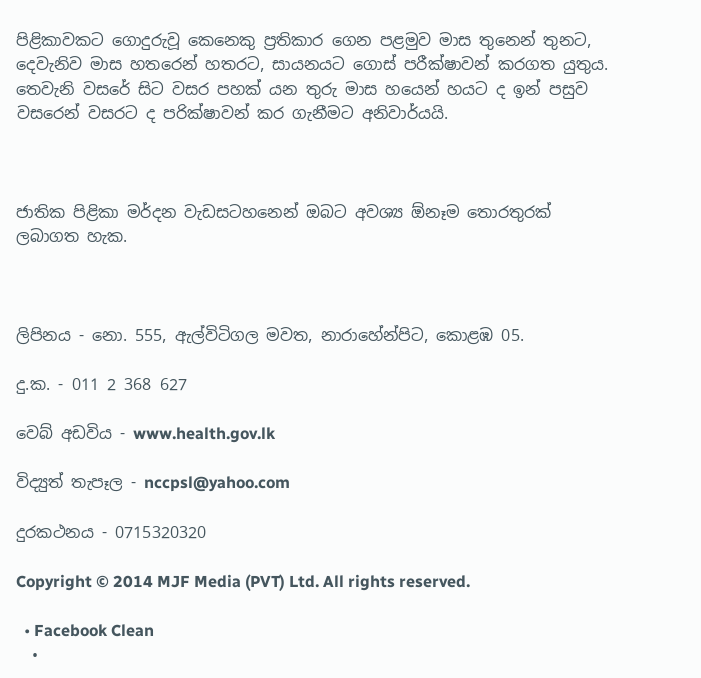පිළිකාවකට ගොදුරුවූ කෙනෙකු ප්‍රතිකාර ගෙන පළමුව මාස තුනෙන් තුනට, දෙවැනිව මාස හතරෙන් හතරට, සායනයට ගොස් පරීක්ෂාවන් කරගත යුතුය. තෙවැනි වසරේ සිට වසර පහක් යන තුරු මාස හයෙන් හයට ද ඉන් පසුව වසරෙන් වසරට ද පරික්ෂාවන් කර ගැනීමට අනිවාර්යයි.



ජාතික පිළිකා මර්දන වැඩසටහනෙන් ඔබට අවශ්‍ය ඕනෑම තොරතුරක් ලබාගත හැක.



ලිපිනය - නො. 555, ඇල්විටිගල මවත, නාරාහේන්පිට, කොළඹ 05.

දු.ක. - 011 2 368 627

වෙබ් අඩවිය - www.health.gov.lk

විද්‍යුත් තැපෑල - nccpsl@yahoo.com

දුරකථනය - 0715320320

Copyright © 2014 MJF Media (PVT) Ltd. All rights reserved.

  • Facebook Clean
  •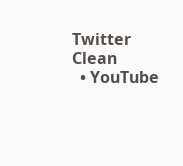Twitter Clean
  • YouTube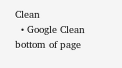Clean
  • Google Clean
bottom of page